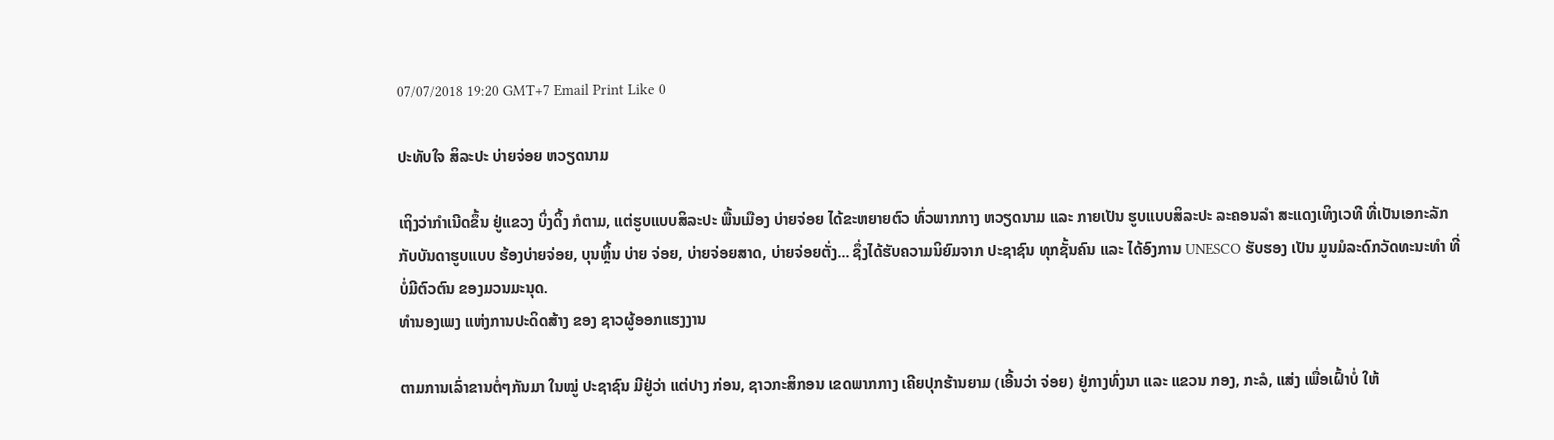07/07/2018 19:20 GMT+7 Email Print Like 0

ປະທັບໃຈ ສິລະປະ ບ່າຍຈ່ອຍ ຫວຽດນາມ

ເຖິງວ່າກຳເນີດຂຶ້ນ ຢູ່ແຂວງ ບິ່ງດິ້ງ ກໍຕາມ, ແຕ່ຮູບແບບສິລະປະ ພື້ນເມືອງ ບ່າຍຈ່ອຍ ໄດ້ຂະຫຍາຍຕົວ ທົ່ວພາກກາງ ຫວຽດນາມ ແລະ ກາຍເປັນ ຮູບແບບສິລະປະ ລະຄອນລຳ ສະແດງເທິງເວທີ ທີ່ເປັນເອກະລັກ ກັບບັນດາຮູບແບບ ຮ້ອງບ່າຍຈ່ອຍ, ບຸນຫຼິ້ນ ບ່າຍ ຈ່ອຍ, ບ່າຍຈ່ອຍສາດ, ບ່າຍຈ່ອຍຕັ່ງ... ຊຶ່ງໄດ້ຮັບຄວາມນິຍົມຈາກ ປະຊາຊົນ ທຸກຊັ້ນຄົນ ແລະ ໄດ້ອົງການ UNESCO ຮັບຮອງ ເປັນ ມູນມໍລະດົກວັດທະນະທຳ ທີ່ບໍ່ມີຕົວຕົນ ຂອງມວນມະນຸດ.
ທຳນອງເພງ ແຫ່ງການປະດິດສ້າງ ຂອງ ຊາວຜູ້ອອກແຮງງານ

ຕາມການເລົ່າຂານຕໍ່ໆກັນມາ ໃນໝູ່ ປະຊາຊົນ ມີຢູ່ວ່າ ແຕ່ປາງ ກ່ອນ, ຊາວກະສິກອນ ເຂດພາກກາງ ເຄີຍປຸກຮ້ານຍາມ (ເອີ້ນວ່າ ຈ່ອຍ) ຢູ່ກາງທົ່ງນາ ແລະ ແຂວນ ກອງ, ກະລໍ, ແສ່ງ ເພື່ອເຝົ້າບໍ່ ໃຫ້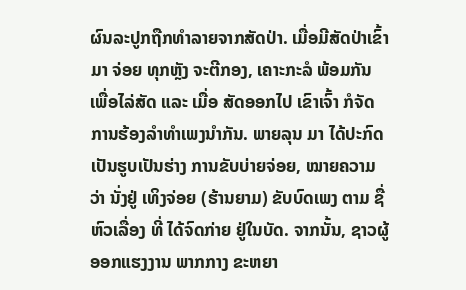ຜົນລະປູກຖືກທຳລາຍຈາກສັດປ່າ. ເມື່ອມີສັດປ່າເຂົ້າມາ ຈ່ອຍ ທຸກຫຼັງ ຈະຕີກອງ, ເຄາະກະລໍ ພ້ອມກັນ ເພື່ອໄລ່ສັດ ແລະ ເມື່ອ ສັດອອກໄປ ເຂົາເຈົ້າ ກໍຈັດການຮ້ອງລຳທຳເພງນຳກັນ. ພາຍລຸນ ມາ ໄດ້ປະກົດເປັນຮູບເປັນຮ່າງ ການຂັບບ່າຍຈ່ອຍ, ໝາຍຄວາມ ວ່າ ນັ່ງຢູ່ ເທິງຈ່ອຍ (ຮ້ານຍາມ) ຂັບບົດເພງ ຕາມ ຊື່ຫົວເລື່ອງ ທີ່ ໄດ້ຈົດກ່າຍ ຢູ່ໃນບັດ. ຈາກນັ້ນ, ຊາວຜູ້ອອກແຮງງານ ພາກກາງ ຂະຫຍາ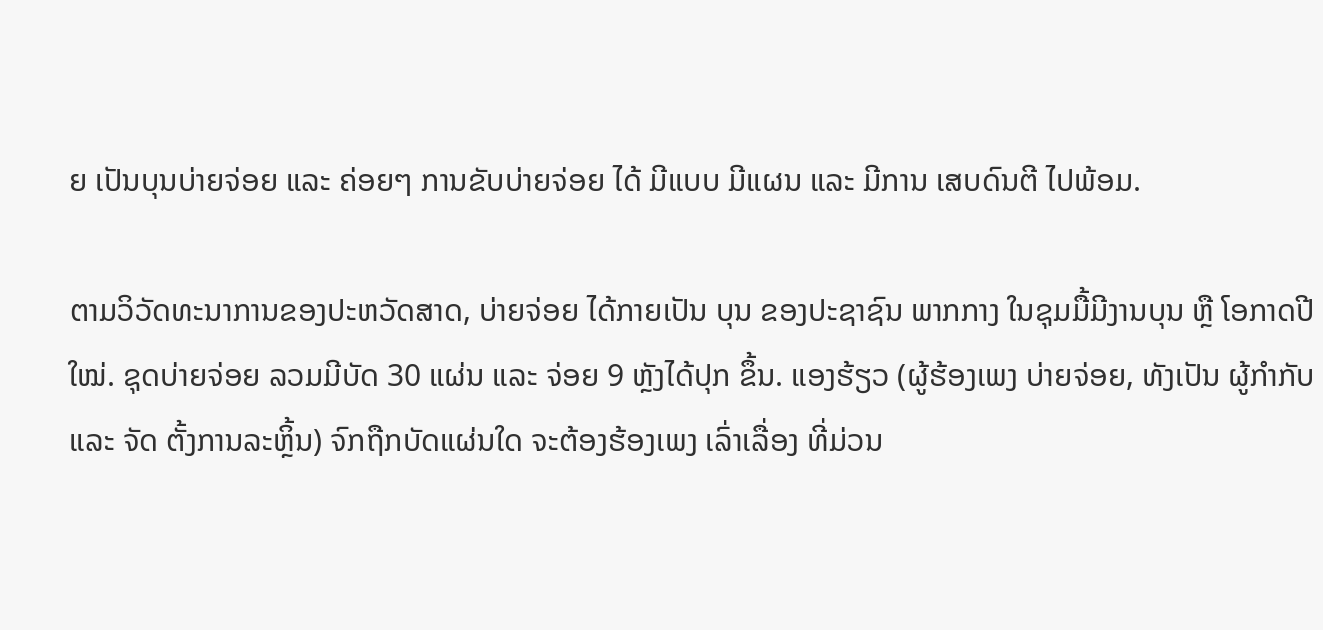ຍ ເປັນບຸນບ່າຍຈ່ອຍ ແລະ ຄ່ອຍໆ ການຂັບບ່າຍຈ່ອຍ ໄດ້ ມີແບບ ມີແຜນ ແລະ ມີການ ເສບດົນຕີ ໄປພ້ອມ.

ຕາມວິວັດທະນາການຂອງປະຫວັດສາດ, ບ່າຍຈ່ອຍ ໄດ້ກາຍເປັນ ບຸນ ຂອງປະຊາຊົນ ພາກກາງ ໃນຊຸມມື້ມີງານບຸນ ຫຼື ໂອກາດປີ ໃໝ່. ຊຸດບ່າຍຈ່ອຍ ລວມມີບັດ 30 ແຜ່ນ ແລະ ຈ່ອຍ 9 ຫຼັງໄດ້ປຸກ ຂຶ້ນ. ແອງຮ້ຽວ (ຜູ້ຮ້ອງເພງ ບ່າຍຈ່ອຍ, ທັງເປັນ ຜູ້ກຳກັບ ແລະ ຈັດ ຕັ້ງການລະຫຼິ້ນ) ຈົກຖືກບັດແຜ່ນໃດ ຈະຕ້ອງຮ້ອງເພງ ເລົ່າເລື່ອງ ທີ່ມ່ວນ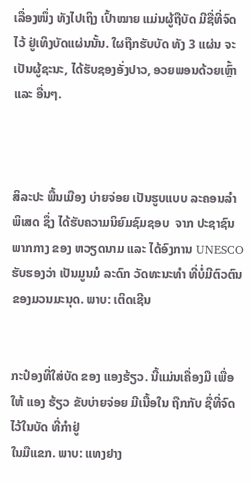ເລື່ອງໜຶ່ງ ທັງໄປເຖິງ ເປົ້າໝາຍ ແມ່ນຜູ້ຖືບັດ ມີຊື່ທີ່ຈົດໄວ້ ຢູ່ເທິງບັດແຜ່ນນັ້ນ. ໃຜຖືກຮັບບັດ ທັງ 3 ແຜ່ນ ຈະເປັນຜູ້ຊະນະ, ໄດ້ຮັບຊອງອັ່ງປາວ, ອວຍພອນດ້ວຍເຫຼົ້າ ແລະ ອື່ນໆ.



ສິລະປະ ພື້ນເມືອງ ບ່າຍຈ່ອຍ ເປັນຮູບແບບ ລະຄອນລຳ ພິເສດ ຊຶ່ງ ໄດ້ຮັບຄວາມນິຍົມຊົມຊອບ  ຈາກ ປະຊາຊົນ ພາກກາງ ຂອງ ຫວຽດນາມ ແລະ ໄດ້ອົງການ UNESCO ຮັບຮອງວ່າ ເປັນມູນມໍ ລະດົກ ວັດທະນະທຳ ທີ່ບໍ່ມີຕົວຕົນ ຂອງມວນມະນຸດ. ພາບ: ເຕິດເຊີນ


ກະປ໋ອງທີ່ໃສ່ບັດ ຂອງ ແອງຮ້ຽວ. ນີ້ແມ່ນເຄື່ອງມື ເພື່ອໃຫ້ ແອງ ຮ້ຽວ ຂັບບ່າຍຈ່ອຍ ມີເນື້ອໃນ ຖືກກັບ ຊື່ທີ່ຈົດ ໄວ້ໃນບັດ ທີ່ກຳຢູ່
ໃນມືແຂກ. ພາບ: ແທງຢາງ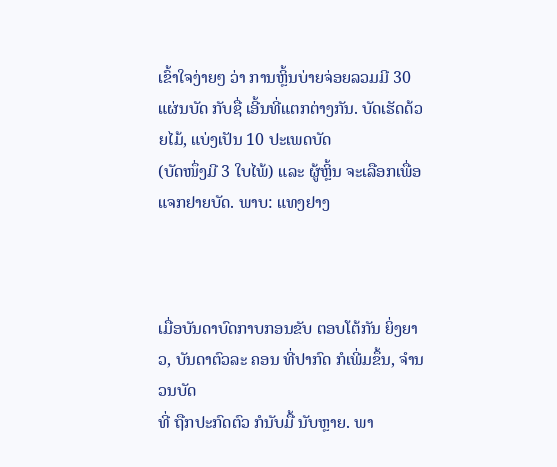ເຂົ້າໃຈງ່າຍໆ ວ່າ ການຫຼິ້ນບ່າຍຈ່ອຍລວມມີ 30 ແຜ່ນບັດ ກັບຊື່ ເອີ້ນທີ່ແຕກຕ່າງກັນ. ບັດເຮັດດ້ວຍໄມ້, ແບ່ງເປັນ 10 ປະເພດບັດ
(ບັດໜຶ່ງມີ 3 ໃບໄພ້) ແລະ ຜູ້ຫຼິ້ນ ຈະເລືອກເພື່ອແຈກຢາຍບັດ. ພາບ: ແທງຢາງ



ເມື່ອບັນດາບົດກາບກອນຂັບ ຕອບໂຕ້ກັນ ຍິ່ງຍາວ, ບັນດາຕົວລະ ຄອນ ທີ່ປາກົດ ກໍເພີ່ມຂຶ້ນ, ຈຳນວນບັດ
ທີ່ ຖືກປະກົດຕົວ ກໍນັບມື້ ນັບຫຼາຍ. ພາ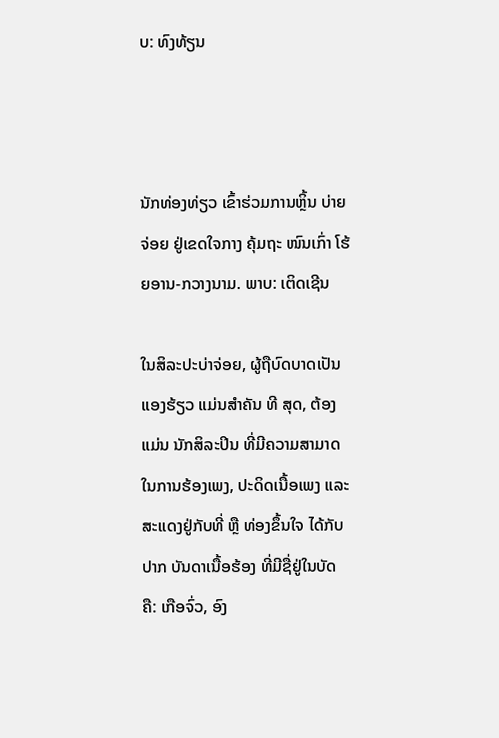ບ: ທົງທ້ຽນ



ນັກທ່ອງທ່ຽວ ເຂົ້າຮ່ວມການຫຼິ້ນ ບ່າຍຈ່ອຍ ຢູ່ເຂດໃຈກາງ ຄຸ້ມຖະ ໜົນເກົ່າ ໂຮ້ຍອານ-ກວາງນາມ. ພາບ: ເຕິດເຊີນ

ໃນສິລະປະບ່າຈ່ອຍ, ຜູ້ຖືບົດບາດເປັນ ແອງຮ້ຽວ ແມ່ນສຳຄັນ ທີ ສຸດ, ຕ້ອງແມ່ນ ນັກສິລະປິນ ທີ່ມີຄວາມສາມາດ ໃນການຮ້ອງເພງ, ປະດິດເນື້ອເພງ ແລະ ສະແດງຢູ່ກັບທີ່ ຫຼື ທ່ອງຂຶ້ນໃຈ ໄດ້ກັບປາກ ບັນດາເນື້ອຮ້ອງ ທີ່ມີຊື່ຢູ່ໃນບັດ ຄື: ເກືອຈົ່ວ, ອົງ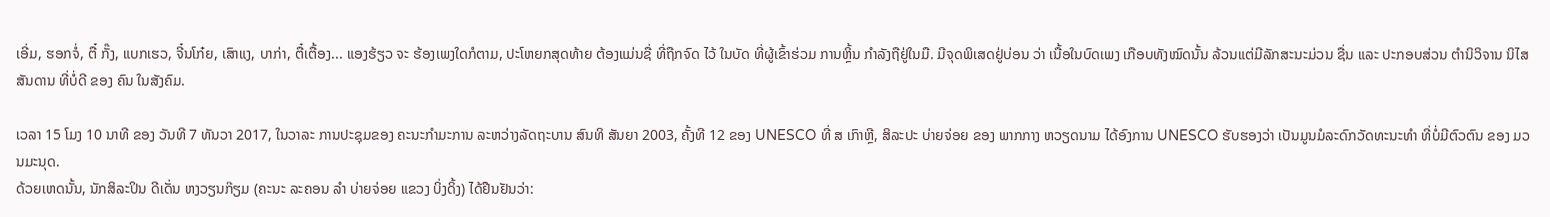ເອີ່ມ, ຮອກຈໍ່, ຕື໋ ກັ໊ງ, ແບກເຮວ, ຈີ໋ນໂກ໋ຍ, ເສົາແງ, ບາກ່າ, ຕື໋ເຕື້ອງ... ແອງຮ້ຽວ ຈະ ຮ້ອງເພງໃດກໍຕາມ, ປະໂຫຍກສຸດທ້າຍ ຕ້ອງແມ່ນຊື່ ທີ່ຖືກຈົດ ໄວ້ ໃນບັດ ທີ່ຜູ້ເຂົ້າຮ່ວມ ການຫຼິ້ນ ກຳລັງຖືຢູ່ໃນມື. ມີຈຸດພິເສດຢູ່ບ່ອນ ວ່າ ເນື້ອໃນບົດເພງ ເກືອບທັງໝົດນັ້ນ ລ້ວນແຕ່ມີລັກສະນະມ່ວນ ຊື່ນ ແລະ ປະກອບສ່ວນ ຕຳນິວິຈານ ນິໄສສັນດານ ທີ່ບໍ່ດີ ຂອງ ຄົນ ໃນສັງຄົມ.

ເວລາ 15 ໂມງ 10 ນາທີ ຂອງ ວັນທີ 7 ທັນວາ 2017, ໃນວາລະ ການປະຊຸມຂອງ ຄະນະກຳມະການ ລະຫວ່າງລັດຖະບານ ສົນທິ ສັນຍາ 2003, ຄັ້ງທີ 12 ຂອງ UNESCO ທີ່ ສ ເກົາຫຼີ, ສິລະປະ ບ່າຍຈ່ອຍ ຂອງ ພາກກາງ ຫວຽດນາມ ໄດ້ອົງການ UNESCO ຮັບຮອງວ່າ ເປັນມູນມໍລະດົກວັດທະນະທຳ ທີ່ບໍ່ມີຕົວຕົນ ຂອງ ມວນມະນຸດ.
ດ້ວຍເຫດນັ້ນ, ນັກສິລະປິນ ດີເດັ່ນ ຫງວຽນກ໊ຽມ (ຄະນະ ລະຄອນ ລຳ ບ່າຍຈ່ອຍ ແຂວງ ບິ່ງດິ້ງ) ໄດ້ຢືນຢັນວ່າ: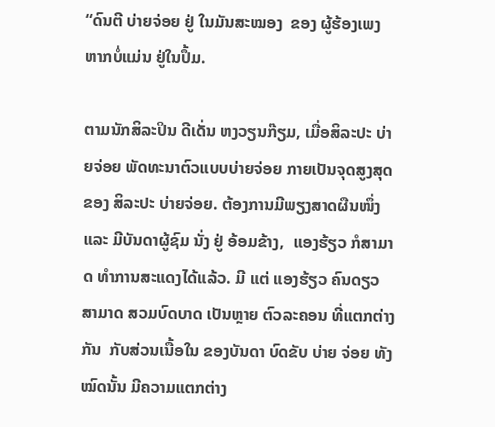“ດົນຕີ ບ່າຍຈ່ອຍ ຢູ່ ໃນມັນສະໝອງ  ຂອງ ຜູ້ຮ້ອງເພງ ຫາກບໍ່ແມ່ນ ຢູ່ໃນປຶ້ມ.

ຕາມນັກສິລະປິນ ດີເດັ່ນ ຫງວຽນກ໊ຽມ, ເມື່ອສິລະປະ ບ່າຍຈ່ອຍ ພັດທະນາຕົວແບບບ່າຍຈ່ອຍ ກາຍເປັນຈຸດສູງສຸດ ຂອງ ສິລະປະ ບ່າຍຈ່ອຍ. ຕ້ອງການມີພຽງສາດຜືນໜຶ່ງ  ແລະ ມີບັນດາຜູ້ຊົມ ນັ່ງ ຢູ່ ອ້ອມຂ້າງ,  ແອງຮ້ຽວ ກໍສາມາດ ທຳການສະແດງໄດ້ແລ້ວ. ມີ ແຕ່ ແອງຮ້ຽວ ຄົນດຽວ ສາມາດ ສວມບົດບາດ ເປັນຫຼາຍ ຕົວລະຄອນ ທີ່ແຕກຕ່າງກັນ  ກັບສ່ວນເນື້ອໃນ ຂອງບັນດາ ບົດຂັບ ບ່າຍ ຈ່ອຍ ທັງໝົດນັ້ນ ມີຄວາມແຕກຕ່າງ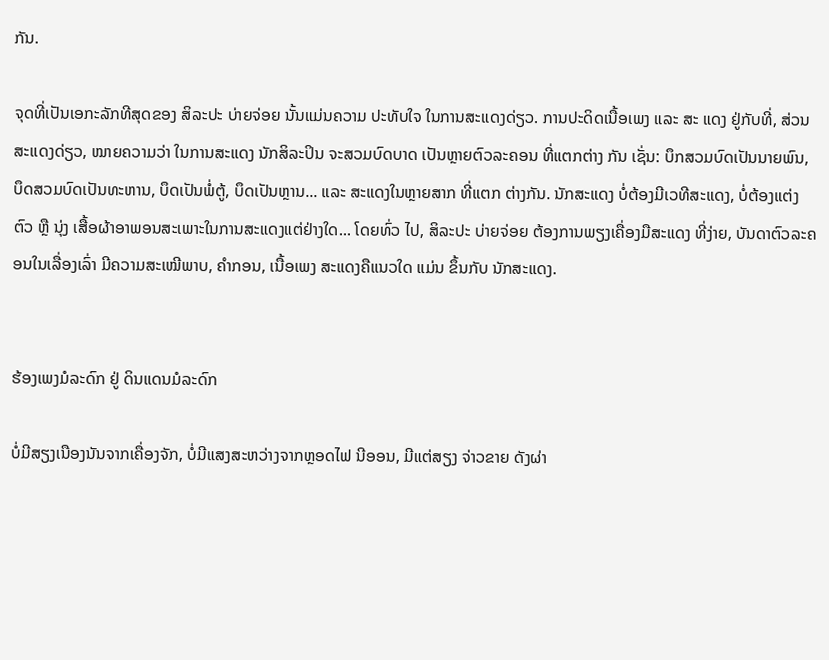ກັນ.

ຈຸດທີ່ເປັນເອກະລັກທີສຸດຂອງ ສິລະປະ ບ່າຍຈ່ອຍ ນັ້ນແມ່ນຄວາມ ປະທັບໃຈ ໃນການສະແດງດ່ຽວ. ການປະດິດເນື້ອເພງ ແລະ ສະ ແດງ ຢູ່ກັບທີ່, ສ່ວນສະແດງດ່ຽວ, ໝາຍຄວາມວ່າ ໃນການສະແດງ ນັກສິລະປິນ ຈະສວມບົດບາດ ເປັນຫຼາຍຕົວລະຄອນ ທີ່ແຕກຕ່າງ ກັນ ເຊັ່ນ: ບຶກສວມບົດເປັນນາຍພົນ, ບຶດສວມບົດເປັນທະຫານ, ບຶດເປັນພໍ່ຕູ້, ບຶດເປັນຫຼານ... ແລະ ສະແດງໃນຫຼາຍສາກ ທີ່ແຕກ ຕ່າງກັນ. ນັກສະແດງ ບໍ່ຕ້ອງມີເວທີສະແດງ, ບໍ່ຕ້ອງແຕ່ງຕົວ ຫຼື ນຸ່ງ ເສື້ອຜ້າອາພອນສະເພາະໃນການສະແດງແຕ່ຢ່າງໃດ... ໂດຍທົ່ວ ໄປ, ສິລະປະ ບ່າຍຈ່ອຍ ຕ້ອງການພຽງເຄື່ອງມືສະແດງ ທີ່ງ່າຍ, ບັນດາຕົວລະຄອນໃນເລື່ອງເລົ່າ ມີຄວາມສະເໝີພາບ, ຄຳກອນ, ເນື້ອເພງ ສະແດງຄືແນວໃດ ແມ່ນ ຂຶ້ນກັບ ນັກສະແດງ.


ຮ້ອງເພງມໍລະດົກ ຢູ່ ດິນແດນມໍລະດົກ

ບໍ່ມີສຽງເນືອງນັນຈາກເຄື່ອງຈັກ, ບໍ່ມີແສງສະຫວ່າງຈາກຫຼອດໄຟ ນີອອນ, ມີແຕ່ສຽງ ຈ່າວຂາຍ ດັງຜ່າ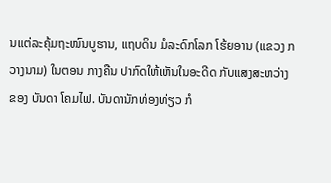ນແຕ່ລະຄຸ້ມຖະໜົນບູຮານ, ແຖບດິນ ມໍລະດົກໂລກ ໂຮ້ຍອານ (ແຂວງ ກວາງນາມ) ໃນຕອນ ກາງຄືນ ປາກົດໃຫ້ເຫັນໃນອະດີດ ກັບແສງສະຫວ່າງ ຂອງ ບັນດາ ໂຄມໄຟ. ບັນດານັກທ່ອງທ່ຽວ ກໍ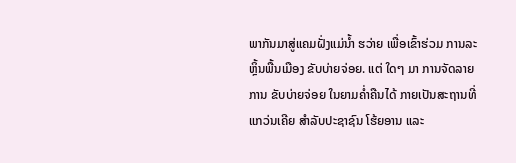ພາກັນມາສູ່ແຄມຝັ່ງແມ່ນ້ຳ ຮວ່າຍ ເພື່ອເຂົ້າຮ່ວມ ການລະຫຼິ້ນພື້ນເມືອງ ຂັບບ່າຍຈ່ອຍ. ແຕ່ ໃດໆ ມາ ການຈັດລາຍການ ຂັບບ່າຍຈ່ອຍ ໃນຍາມຄໍ່າຄືນໄດ້ ກາຍເປັນສະຖານທີ່ແກວ່ນເຄີຍ ສຳລັບປະຊາຊົນ ໂຮ້ຍອານ ແລະ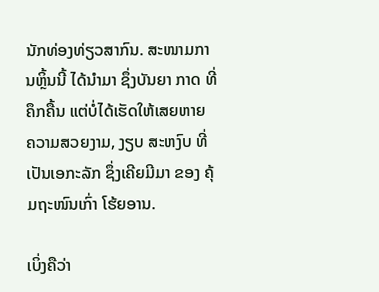ນັກທ່ອງທ່ຽວສາກົນ. ສະໜາມການຫຼິ້ນນີ້ ໄດ້ນໍາມາ ຊຶ່ງບັນຍາ ກາດ ທີ່ຄຶກຄື້ນ ແຕ່ບໍ່ໄດ້ເຮັດໃຫ້ເສຍຫາຍ ຄວາມສວຍງາມ, ງຽບ ສະຫງົບ ທີ່ເປັນເອກະລັກ ຊຶ່ງເຄີຍມີມາ ຂອງ ຄຸ້ມຖະໜົນເກົ່າ ໂຮ້ຍອານ.

ເບິ່ງຄືວ່າ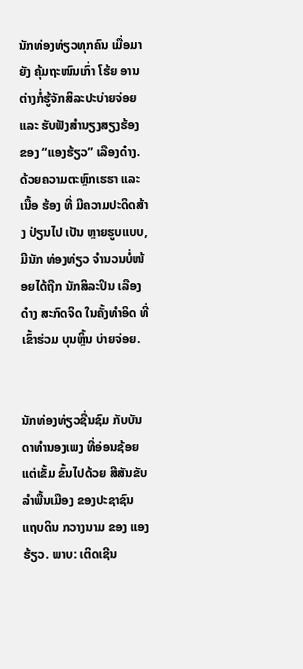ນັກທ່ອງທ່ຽວທຸກຄົນ ເມື່ອມາຍັງ ຄຸ້ມຖະໜົນເກົ່າ ໂຮ້ຍ ອານ ຕ່າງກໍ່ຮູ້ຈັກສິລະປະບ່າຍຈ່ອຍ ແລະ ຮັບຟັງສຳນຽງສຽງຮ້ອງ ຂອງ “ແອງຮ້ຽວ” ເລືອງດ໋າງ. ດ້ວຍຄວາມຕະຫຼົກເຮຮາ ແລະ ເນື້ອ ຮ້ອງ ທີ່ ມີຄວາມປະດິດສ້າງ ປ່ຽນໄປ ເປັນ ຫຼາຍຮູບແບບ, ມີນັກ ທ່ອງທ່ຽວ ຈຳນວນບໍ່ໜ້ອຍໄດ້ຖືກ ນັກສິລະປິນ ເລືອງດ໋າງ ສະກົດຈິດ ໃນຄັ້ງທຳອິດ ທີ່ເຂົ້າຮ່ວມ ບຸນຫຼິ້ນ ບ່າຍຈ່ອຍ.


ນັກທ່ອງທ່ຽວຊື່ນຊົມ ກັບບັນດາທຳນອງເພງ ທີ່ອ່ອນຊ້ອຍ ແຕ່ເຂັ້ມ ຂົ້ນໄປດ້ວຍ ສີສັນຂັບລຳພື້ນເມືອງ ຂອງປະຊາຊົນ
ແຖບດິນ ກວາງນາມ ຂອງ ແອງຮ້ຽວ. ພາບ: ເຕິດເຊີນ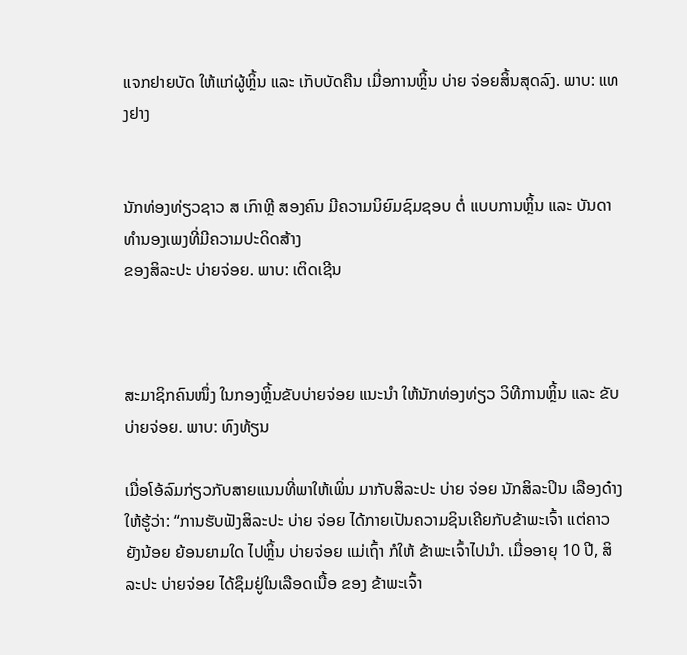ແຈກຢາຍບັດ ໃຫ້ແກ່ຜູ້ຫຼິ້ນ ແລະ ເກັບບັດຄືນ ເມື່ອການຫຼິ້ນ ບ່າຍ ຈ່ອຍສິ້ນສຸດລົງ. ພາບ: ແທງຢາງ


ນັກທ່ອງທ່ຽວຊາວ ສ ເກົາຫຼີ ສອງຄົນ ມີຄວາມນິຍົມຊົມຊອບ ຕໍ່ ແບບການຫຼິ້ນ ແລະ ບັນດາທຳນອງເພງທີ່ມີຄວາມປະດິດສ້າງ
ຂອງສິລະປະ ບ່າຍຈ່ອຍ. ພາບ: ເຕິດເຊີນ



ສະມາຊິກຄົນໜຶ່ງ ໃນກອງຫຼິ້ນຂັບບ່າຍຈ່ອຍ ແນະນຳ ໃຫ້ນັກທ່ອງທ່ຽວ ວິທີການຫຼິ້ນ ແລະ ຂັບບ່າຍຈ່ອຍ. ພາບ: ທົງທ້ຽນ

ເມື່ອໂອ້ລົມກ່ຽວກັບສາຍແນນທີ່ພາໃຫ້ເພິ່ນ ມາກັບສິລະປະ ບ່າຍ ຈ່ອຍ ນັກສິລະປິນ ເລືອງດ໋າງ ໃຫ້ຮູ້ວ່າ: “ການຮັບຟັງສິລະປະ ບ່າຍ ຈ່ອຍ ໄດ້ກາຍເປັນຄວາມຊິນເຄີຍກັບຂ້າພະເຈົ້າ ແຕ່ຄາວຍັງນ້ອຍ ຍ້ອນຍາມໃດ ໄປຫຼິ້ນ ບ່າຍຈ່ອຍ ແມ່ເຖົ້າ ກໍໃຫ້ ຂ້າພະເຈົ້າໄປນຳ. ເມື່ອອາຍຸ 10 ປີ, ສິລະປະ ບ່າຍຈ່ອຍ ໄດ້ຊຶມຢູ່ໃນເລືອດເນື້ອ ຂອງ ຂ້າພະເຈົ້າ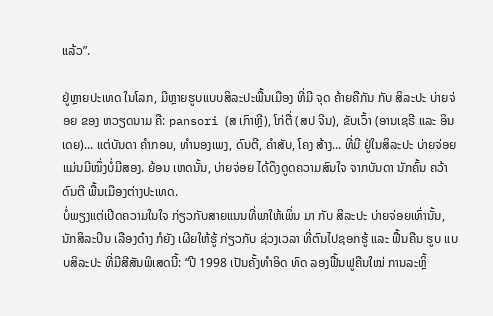ແລ້ວ”.

ຢູ່ຫຼາຍປະເທດ ໃນໂລກ, ມີຫຼາຍຮູບແບບສິລະປະພື້ນເມືອງ ທີ່ມີ ຈຸດ ຄ້າຍຄືກັນ ກັບ ສິລະປະ ບ່າຍຈ່ອຍ ຂອງ ຫວຽດນາມ ຄື: pansori (ສ ເກົາຫຼີ), ໂກ່ຕື່ (ສປ ຈີນ), ຂັບເວົ້າ (ອານເຊຣີ ແລະ ອິນເດຍ)... ແຕ່ບັນດາ ຄຳກອນ, ທຳນອງເພງ, ດົນຕີ, ຄຳສັບ, ໂຄງ ສ້າງ... ທີ່ມີ ຢູ່ໃນສິລະປະ ບ່າຍຈ່ອຍ ແມ່ນມີໜຶ່ງບໍ່ມີສອງ. ຍ້ອນ ເຫດນັ້ນ, ບ່າຍຈ່ອຍ ໄດ້ດຶງດູດຄວາມສົນໃຈ ຈາກບັນດາ ນັກຄົ້ນ ຄວ້າ ດົນຕີ ພື້ນເມືອງຕ່າງປະເທດ.
ບໍ່ພຽງແຕ່ເປີດຄວາມໃນໃຈ ກ່ຽວກັບສາຍແນນທີ່ພາໃຫ້ເພິ່ນ ມາ ກັບ ສິລະປະ ບ່າຍຈ່ອຍເທົ່ານັ້ນ, ນັກສິລະປິນ ເລືອງດ໋າງ ກໍຍັງ ເຜີຍໃຫ້ຮູ້ ກ່ຽວກັບ ຊ່ວງເວລາ ທີ່ຕົນໄປຊອກຮູ້ ແລະ ຟື້ນຄືນ ຮູບ ແບບສິລະປະ ທີ່ມີສີສັນພິເສດນີ້: “ປີ 1998 ເປັນຄັ້ງທຳອິດ ທົດ ລອງຟື້ນຟູຄືນໃໝ່ ການລະຫຼິ້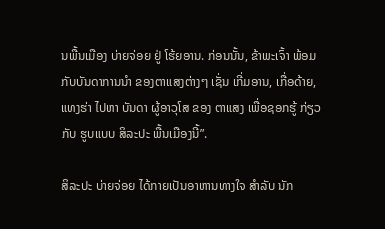ນພື້ນເມືອງ ບ່າຍຈ່ອຍ ຢູ່ ໂຮ້ຍອານ. ກ່ອນນັ້ນ, ຂ້າພະເຈົ້າ ພ້ອມກັບບັນດາການນຳ ຂອງຕາແສງຕ່າງໆ ເຊັ່ນ ເກີ່ມອານ, ເກື່ອດ້າຍ, ແທງຮ່າ ໄປຫາ ບັນດາ ຜູ້ອາວຸໂສ ຂອງ ຕາແສງ ເພື່ອຊອກຮູ້ ກ່ຽວກັບ ຮູບແບບ ສິລະປະ ພື້ນເມືອງນີ້”.

ສິລະປະ ບ່າຍຈ່ອຍ ໄດ້ກາຍເປັນອາຫານທາງໃຈ ສຳລັບ ນັກ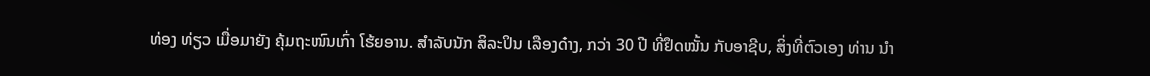ທ່ອງ ທ່ຽວ ເມື່ອມາຍັງ ຄຸ້ມຖະໜົນເກົ່າ ໂຮ້ຍອານ. ສຳລັບນັກ ສິລະປິນ ເລືອງດ໋າງ, ກວ່າ 30 ປີ ທີ່ຢຶດໝັ້ນ ກັບອາຊີບ, ສິ່ງທີ່ຕົວເອງ ທ່ານ ນຳ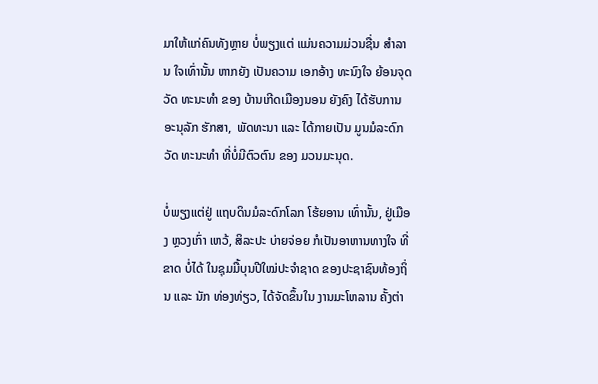ມາໃຫ້ແກ່ຄົນທັງຫຼາຍ ບໍ່ພຽງແຕ່ ແມ່ນຄວາມມ່ວນຊື່ນ ສຳລານ ໃຈເທົ່ານັ້ນ ຫາກຍັງ ເປັນຄວາມ ເອກອ້າງ ທະນົງໃຈ ຍ້ອນຈຸດວັດ ທະນະທຳ ຂອງ ບ້ານເກີດເມືອງນອນ ຍັງຄົງ ໄດ້ຮັບການ ອະນຸລັກ ຮັກສາ,  ພັດທະນາ ແລະ ໄດ້ກາຍເປັນ ມູນມໍລະດົກວັດ ທະນະທຳ ທີ່ບໍ່ມີຕົວຕົນ ຂອງ ມວນມະນຸດ.

ບໍ່ພຽງແຕ່ຢູ່ ແຖບດິນມໍລະດົກໂລກ ໂຮ້ຍອານ ເທົ່ານັ້ນ, ຢູ່ເມືອງ ຫຼວງເກົ່າ ເຫວ້, ສິລະປະ ບ່າຍຈ່ອຍ ກໍເປັນອາຫານທາງໃຈ ທີ່ຂາດ ບໍ່ໄດ້ ໃນຊຸມມື້ບຸນປີໃໝ່ປະຈຳຊາດ ຂອງປະຊາຊົນທ້ອງຖິ່ນ ແລະ ນັກ ທ່ອງທ່ຽວ, ໄດ້ຈັດຂຶ້ນໃນ ງານມະໂຫລານ ຄັ້ງຕ່າ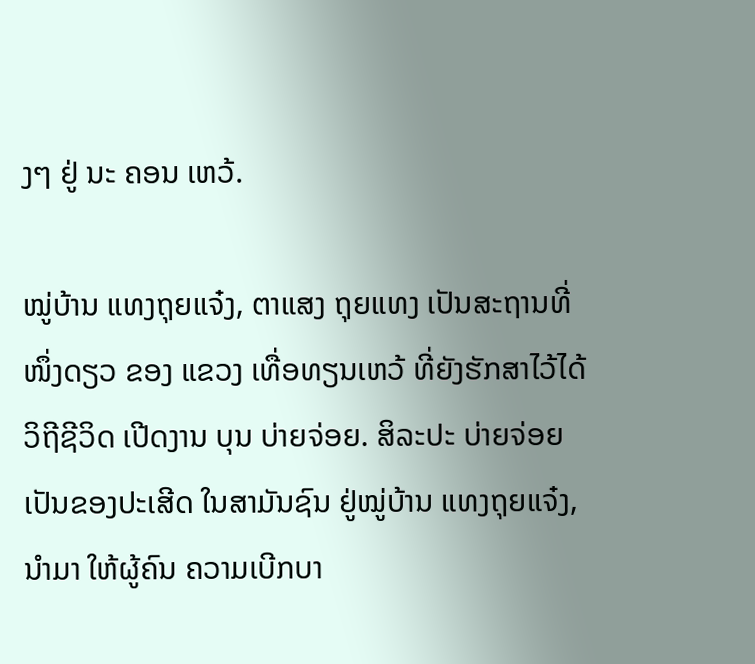ງໆ ຢູ່ ນະ ຄອນ ເຫວ້.

ໝູ່ບ້ານ ແທງຖຸຍແຈ໋ງ, ຕາແສງ ຖຸຍແທງ ເປັນສະຖານທີ່ ໜຶ່ງດຽວ ຂອງ ແຂວງ ເທື່ອທຽນເຫວ້ ທີ່ຍັງຮັກສາໄວ້ໄດ້ ວິຖີຊີວິດ ເປີດງານ ບຸນ ບ່າຍຈ່ອຍ. ສິລະປະ ບ່າຍຈ່ອຍ ເປັນຂອງປະເສີດ ໃນສາມັນຊົນ ຢູ່ໝູ່ບ້ານ ແທງຖຸຍແຈ໋ງ, ນຳມາ ໃຫ້ຜູ້ຄົນ ຄວາມເບີກບາ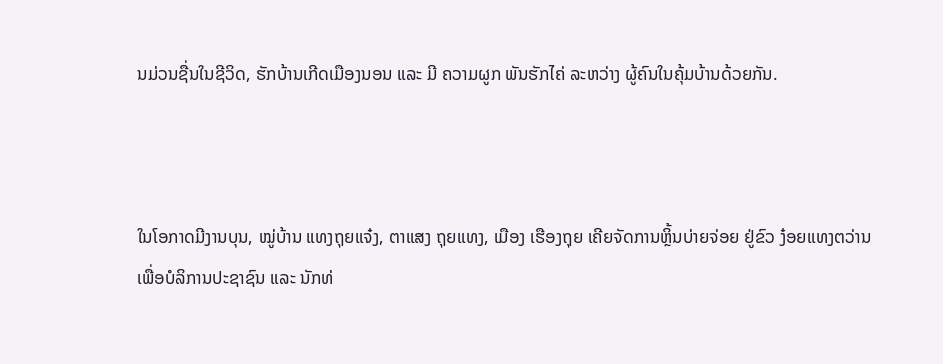ນມ່ວນຊື່ນໃນຊີວິດ, ຮັກບ້ານເກີດເມືອງນອນ ແລະ ມີ ຄວາມຜູກ ພັນຮັກໄຄ່ ລະຫວ່າງ ຜູ້ຄົນໃນຄຸ້ມບ້ານດ້ວຍກັນ.



ໃນໂອກາດມີງານບຸນ, ໝູ່ບ້ານ ແທງຖຸຍແຈ໋ງ, ຕາແສງ ຖຸຍແທງ, ເມືອງ ເຮືອງຖຸຍ ເຄີຍຈັດການຫຼິ້ນບ່າຍຈ່ອຍ ຢູ່ຂົວ ງ໋ອຍແທງຕວ່ານ
ເພື່ອບໍລິການປະຊາຊົນ ແລະ ນັກທ່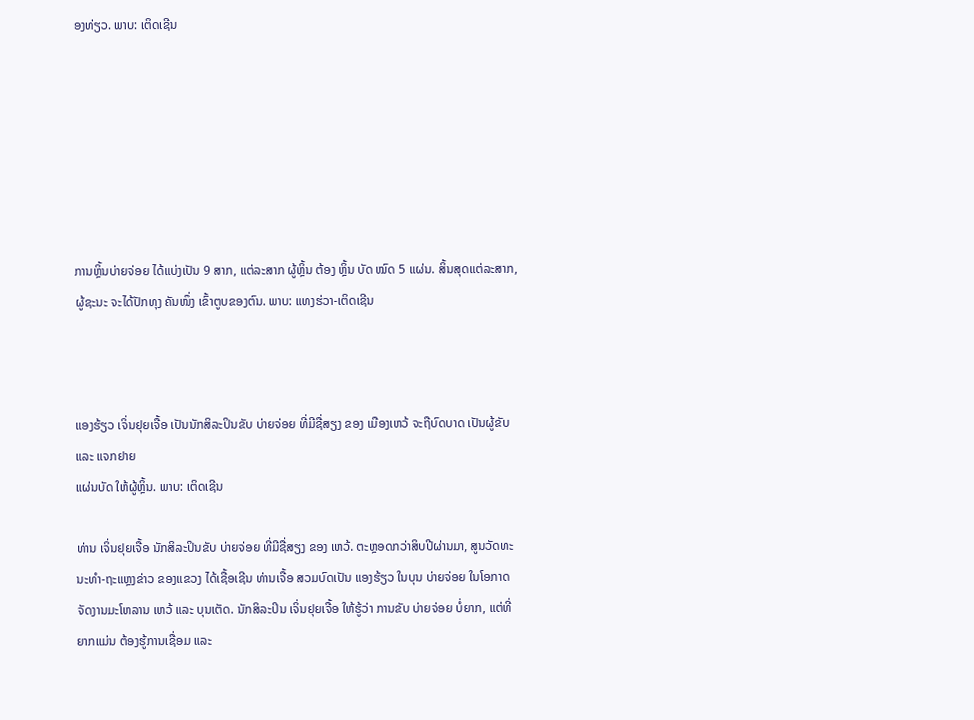ອງທ່ຽວ. ພາບ: ເຕິດເຊີນ







ການຫຼິ້ນບ່າຍຈ່ອຍ ໄດ້ແບ່ງເປັນ 9 ສາກ, ແຕ່ລະສາກ ຜູ້ຫຼິ້ນ ຕ້ອງ ຫຼິ້ນ ບັດ ໝົດ 5 ແຜ່ນ. ສິ້ນສຸດແຕ່ລະສາກ,
ຜູ້ຊະນະ ຈະໄດ້ປັກທຸງ ຄັນໜຶ່ງ ເຂົ້າຕູບຂອງຕົນ. ພາບ: ແທງຮ່ວາ-ເຕິດເຊີນ



ແອງຮ້ຽວ ເຈິ່ນຢຸຍເຈື້ອ ເປັນນັກສິລະປິນຂັບ ບ່າຍຈ່ອຍ ທີ່ມີຊື່ສຽງ ຂອງ ເມືອງເຫວ້ ຈະຖືບົດບາດ ເປັນຜູ້ຂັບ ແລະ ແຈກຢາຍ
ແຜ່ນບັດ ໃຫ້ຜູ້ຫຼິ້ນ. ພາບ: ເຕິດເຊີນ

ທ່ານ ເຈິ່ນຢຸຍເຈື້ອ ນັກສິລະປິນຂັບ ບ່າຍຈ່ອຍ ທີ່ມີຊື່ສຽງ ຂອງ ເຫວ້. ຕະຫຼອດກວ່າສິບປີຜ່ານມາ, ສູນວັດທະນະທຳ-ຖະແຫຼງຂ່າວ ຂອງແຂວງ ໄດ້ເຊື້ອເຊີນ ທ່ານເຈື້ອ ສວມບົດເປັນ ແອງຮ້ຽວ ໃນບຸນ ບ່າຍຈ່ອຍ ໃນໂອກາດ ຈັດງານມະໂຫລານ ເຫວ້ ແລະ ບຸນເຕັດ. ນັກສິລະປິນ ເຈິ່ນຢຸຍເຈື້ອ ໃຫ້ຮູ້ວ່າ ການຂັບ ບ່າຍຈ່ອຍ ບໍ່ຍາກ, ແຕ່ທີ່ຍາກແມ່ນ ຕ້ອງຮູ້ການເຊື່ອມ ແລະ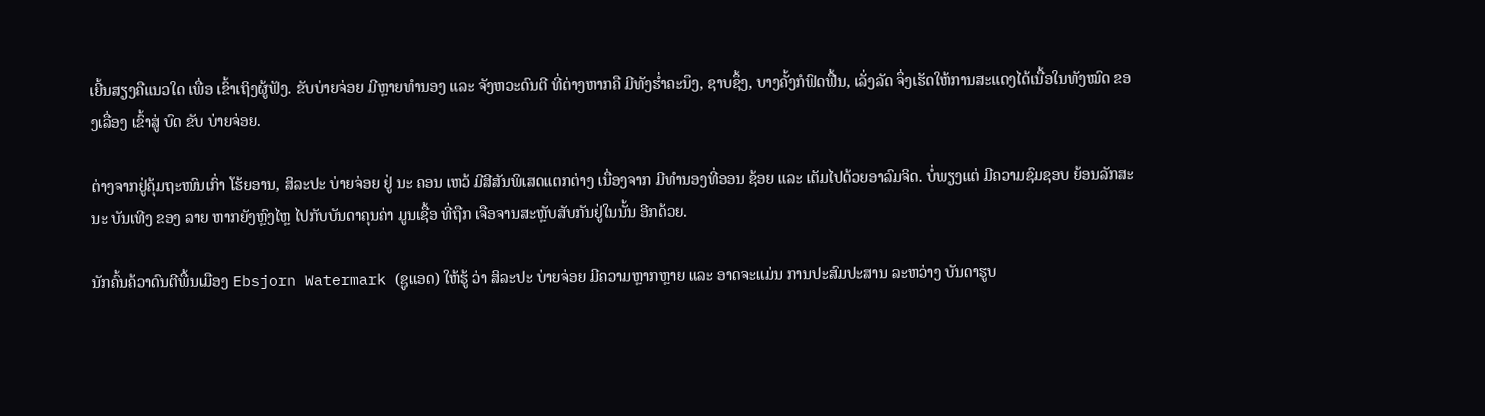ເຍີ້ນສຽງຄືແນວໃດ ເພື່ອ ເຂົ້າເຖິງຜູ້ຟັງ. ຂັບບ່າຍຈ່ອຍ ມີຫຼາຍທຳນອງ ແລະ ຈັງຫວະດົນຕີ ທີ່ຕ່າງຫາກຄື ມີທັງຮໍ່າຄະນຶງ, ຊາບຊຶ້ງ, ບາງຄັ້ງກໍຟົດຟື້ນ, ເລັ່ງລັດ ຈຶ່ງເຮັດໃຫ້ການສະແດງໄດ້ເນື້ອໃນທັງໝົດ ຂອງເລື່ອງ ເຂົ້າສູ່ ບົດ ຂັບ ບ່າຍຈ່ອຍ.

ຕ່າງຈາກຢູ່ຄຸ້ມຖະໜົນເກົ່າ ໂຮ້ຍອານ, ສິລະປະ ບ່າຍຈ່ອຍ ຢູ່ ນະ ຄອນ ເຫວ້ ມີສີສັນພິເສດແຕກຕ່າງ ເນື່ອງຈາກ ມີທຳນອງທີ່ອອນ ຊ້ອຍ ແລະ ເຕັມໄປດ້ວຍອາລົມຈິດ. ບໍ່ພຽງແຕ່ ມີຄວາມຊົມຊອບ ຍ້ອນລັກສະນະ ບັນເທີງ ຂອງ ລາຍ ຫາກຍັງຫຼົງໄຫຼ ໄປກັບບັນດາຄຸນຄ່າ ມູນເຊື້ອ ທີ່ຖືກ ເຈືອຈານສະຫຼັບສັບກັນຢູ່ໃນນັ້ນ ອີກດ້ວຍ.

ນັກຄົ້ນຄ້ວາດົນຕີພື້ນເມືອງ Ebsjorn Watermark (ຊູແອດ) ໃຫ້ຮູ້ ວ່າ ສິລະປະ ບ່າຍຈ່ອຍ ມີຄວາມຫຼາກຫຼາຍ ແລະ ອາດຈະແມ່ນ ການປະສົມປະສານ ລະຫວ່າງ ບັນດາຮູບ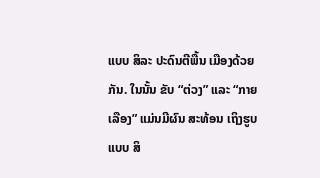ແບບ ສິລະ ປະດົນຕີພື້ນ ເມືອງດ້ວຍກັນ. ໃນນັ້ນ ຂັບ “ຕ່ວງ” ແລະ “ກາຍເລືອງ” ແມ່ນມີຜົນ ສະທ້ອນ ເຖິງຮູບແບບ ສິ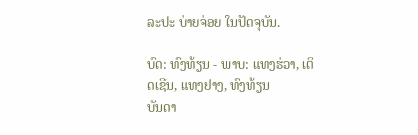ລະປະ ບ່າຍຈ່ອຍ ໃນປັດຈຸບັນ.

ບົດ: ທົງທ້ຽນ - ພາບ: ແທງຮ່ວາ, ເຕິດເຊີນ, ແທງຢາງ, ທົງທ້ຽນ
ບັນດາ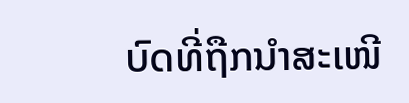ບົດທີ່ຖືກນຳສະເໜີ